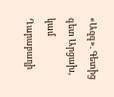«Ազգ». Գետից գետ Արցախ, կամ Ղարաբաղի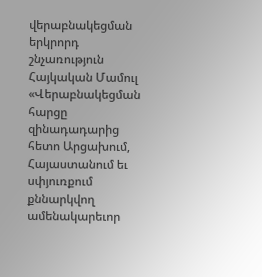վերաբնակեցման երկրորդ շնչառություն
Հայկական Մամուլ
«Վերաբնակեցման հարցը զինադադարից հետո Արցախում, Հայաստանում եւ սփյուռքում քննարկվող ամենակարեւոր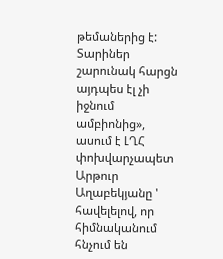թեմաներից է: Տարիներ շարունակ հարցն այդպես էլ չի իջնում ամբիոնից», ասում է ԼՂՀ փոխվարչապետ Արթուր Աղաբեկյանը ' հավելելով, որ հիմնականում հնչում են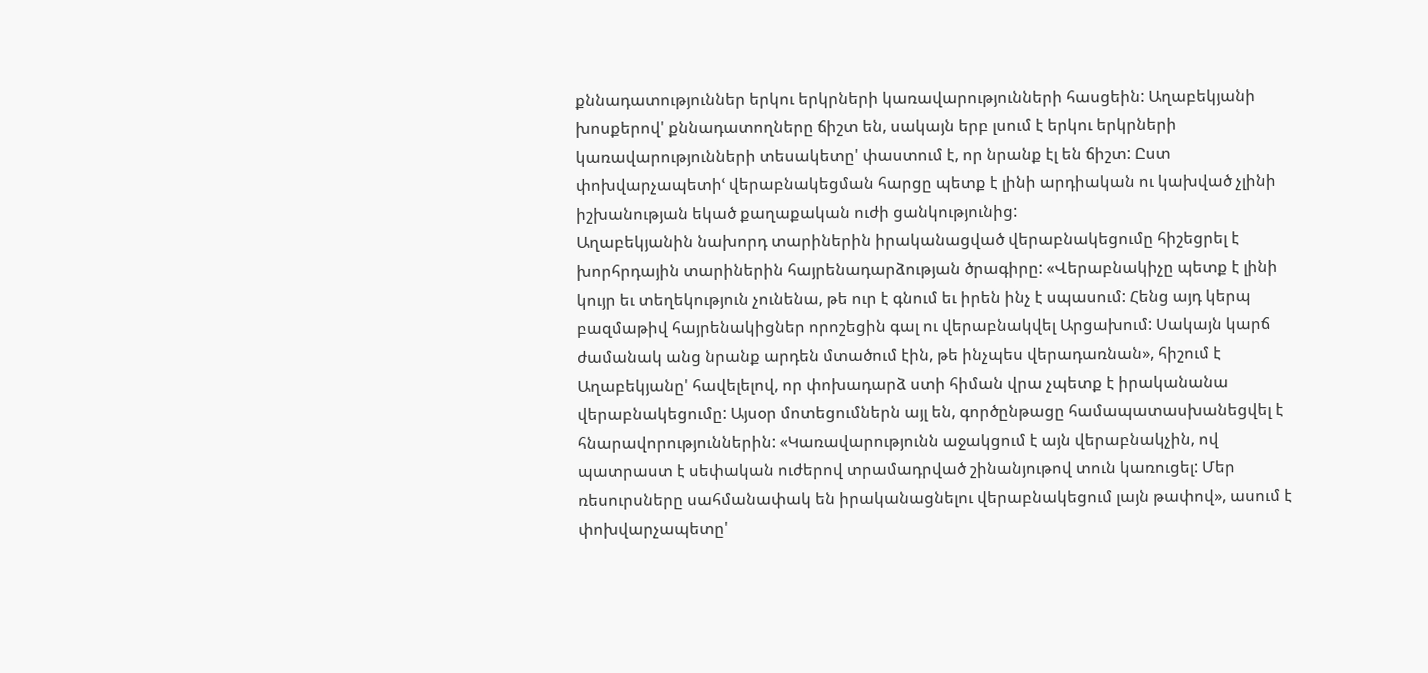քննադատություններ երկու երկրների կառավարությունների հասցեին: Աղաբեկյանի խոսքերով' քննադատողները ճիշտ են, սակայն երբ լսում է երկու երկրների կառավարությունների տեսակետը' փաստում է, որ նրանք էլ են ճիշտ: Ըստ փոխվարչապետիՙ վերաբնակեցման հարցը պետք է լինի արդիական ու կախված չլինի իշխանության եկած քաղաքական ուժի ցանկությունից:
Աղաբեկյանին նախորդ տարիներին իրականացված վերաբնակեցումը հիշեցրել է խորհրդային տարիներին հայրենադարձության ծրագիրը: «Վերաբնակիչը պետք է լինի կույր եւ տեղեկություն չունենա, թե ուր է գնում եւ իրեն ինչ է սպասում: Հենց այդ կերպ բազմաթիվ հայրենակիցներ որոշեցին գալ ու վերաբնակվել Արցախում: Սակայն կարճ ժամանակ անց նրանք արդեն մտածում էին, թե ինչպես վերադառնան», հիշում է Աղաբեկյանը' հավելելով, որ փոխադարձ ստի հիման վրա չպետք է իրականանա վերաբնակեցումը: Այսօր մոտեցումներն այլ են, գործընթացը համապատասխանեցվել է հնարավորություններին: «Կառավարությունն աջակցում է այն վերաբնակչին, ով պատրաստ է սեփական ուժերով տրամադրված շինանյութով տուն կառուցել: Մեր ռեսուրսները սահմանափակ են իրականացնելու վերաբնակեցում լայն թափով», ասում է փոխվարչապետը'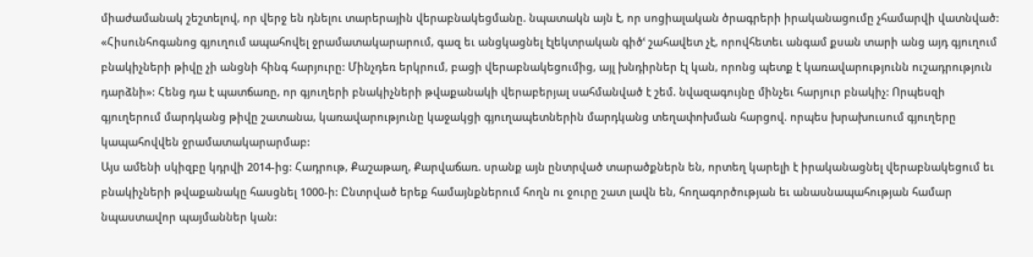միաժամանակ շեշտելով, որ վերջ են դնելու տարերային վերաբնակեցմանը. նպատակն այն է, որ սոցիալական ծրագրերի իրականացումը չհամարվի վատնված: «Հիսունհոգանոց գյուղում ապահովել ջրամատակարարում, գազ եւ անցկացնել էլեկտրական գիծՙ շահավետ չէ, որովհետեւ անգամ քսան տարի անց այդ գյուղում բնակիչների թիվը չի անցնի հինգ հարյուրը: Մինչդեռ երկրում, բացի վերաբնակեցումից, այլ խնդիրներ էլ կան, որոնց պետք է կառավարությունն ուշադրություն դարձնի»: Հենց դա է պատճառը, որ գյուղերի բնակիչների թվաքանակի վերաբերյալ սահմանված է շեմ. նվազագույնը մինչեւ հարյուր բնակիչ: Որպեսզի գյուղերում մարդկանց թիվը շատանա, կառավարությունը կաջակցի գյուղապետներին մարդկանց տեղափոխման հարցով. որպես խրախուսում գյուղերը կապահովվեն ջրամատակարարմաբ:
Այս ամենի սկիզբը կդրվի 2014-ից: Հադրութ, Քաշաթաղ, Քարվաճառ. սրանք այն ընտրված տարածքներն են, որտեղ կարելի է իրականացնել վերաբնակեցում եւ բնակիչների թվաքանակը հասցնել 1000-ի: Ընտրված երեք համայնքներում հողն ու ջուրը շատ լավն են, հողագործության եւ անասնապահության համար նպաստավոր պայմաններ կան: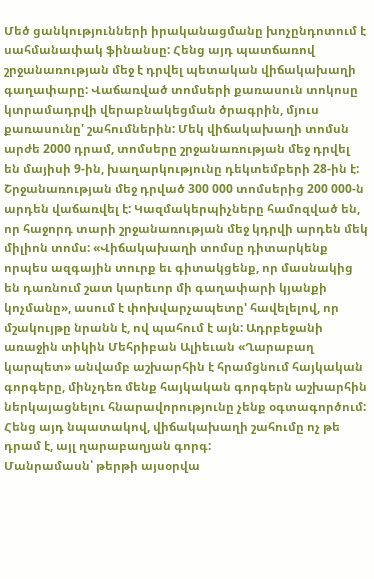Մեծ ցանկությունների իրականացմանը խոչընդոտում է սահմանափակ ֆինանսը: Հենց այդ պատճառով շրջանառության մեջ է դրվել պետական վիճակախաղի գաղափարը: Վաճառված տոմսերի քառասուն տոկոսը կտրամադրվի վերաբնակեցման ծրագրին, մյուս քառասունը' շահումներին: Մեկ վիճակախաղի տոմսն արժե 2000 դրամ, տոմսերը շրջանառության մեջ դրվել են մայիսի 9-ին, խաղարկությունը դեկտեմբերի 28-ին է: Շրջանառության մեջ դրված 300 000 տոմսերից 200 000-ն արդեն վաճառվել է: Կազմակերպիչները համոզված են, որ հաջորդ տարի շրջանառության մեջ կդրվի արդեն մեկ միլիոն տոմս: «Վիճակախաղի տոմսը դիտարկենք որպես ազգային տուրք եւ գիտակցենք, որ մասնակից են դառնում շատ կարեւոր մի գաղափարի կյանքի կոչմանը», ասում է փոխվարչապետը' հավելելով, որ մշակույթը նրանն է, ով պահում է այն: Ադրբեջանի առաջին տիկին Մեհրիբան Ալիեւան «Ղարաբաղ կարպետ» անվամբ աշխարհին է հրամցնում հայկական գորգերը, մինչդեռ մենք հայկական գորգերն աշխարհին ներկայացնելու հնարավորությունը չենք օգտագործում: Հենց այդ նպատակով, վիճակախաղի շահումը ոչ թե դրամ է, այլ ղարաբաղյան գորգ:
Մանրամասն՝ թերթի այսօրվա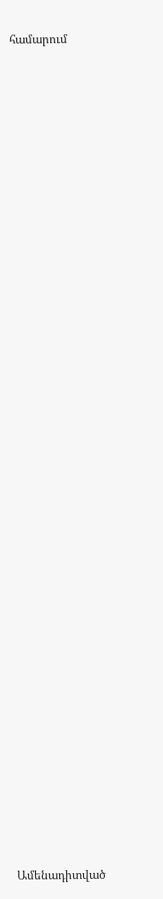համարում


















































Ամենադիտված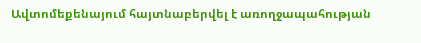Ավտոմեքենայում հայտնաբերվել է առողջապահության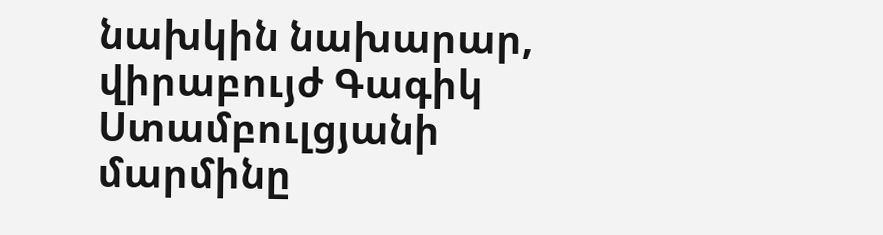նախկին նախարար, վիրաբույժ Գագիկ Ստամբուլցյանի մարմինը